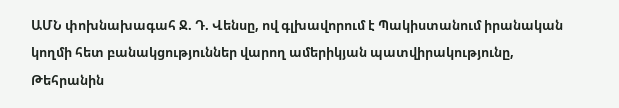ԱՄՆ փոխնախագահ Ջ. Դ. Վենսը, ով գլխավորում է Պակիստանում իրանական կողմի հետ բանակցություններ վարող ամերիկյան պատվիրակությունը, Թեհրանին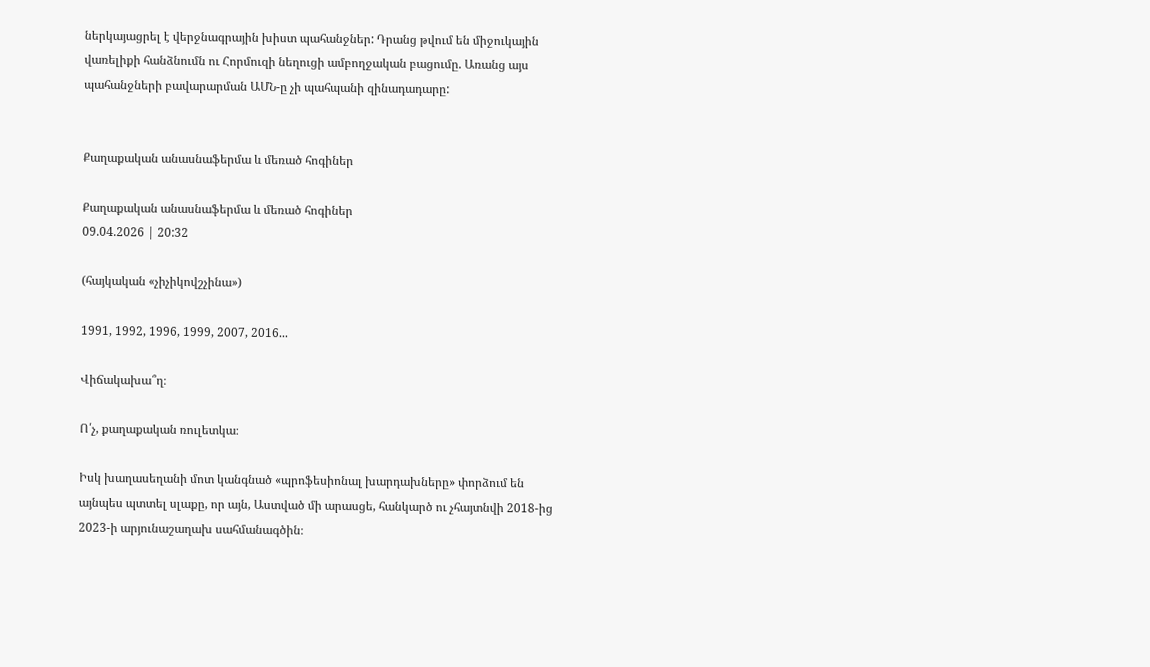ներկայացրել է վերջնագրային խիստ պահանջներ: Դրանց թվում են միջուկային վառելիքի հանձնումն ու Հորմուզի նեղուցի ամբողջական բացումը. Առանց այս պահանջների բավարարման ԱՄՆ-ը չի պահպանի զինադադարը:


Քաղաքական անասնաֆերմա և մեռած հոգիներ

Քաղաքական անասնաֆերմա և մեռած հոգիներ
09.04.2026 | 20:32

(հայկական «չիչիկովշչինա»)

1991, 1992, 1996, 1999, 2007, 2016...

Վիճակախա՞ղ։

Ո՛չ, քաղաքական ռուլետկա։

Իսկ խաղասեղանի մոտ կանգնած «պրոֆեսիոնալ խարդախները» փորձում են այնպես պտտել սլաքը, որ այն, Աստված մի արասցե, հանկարծ ու չհայտնվի 2018-ից 2023-ի արյունաշաղախ սահմանագծին։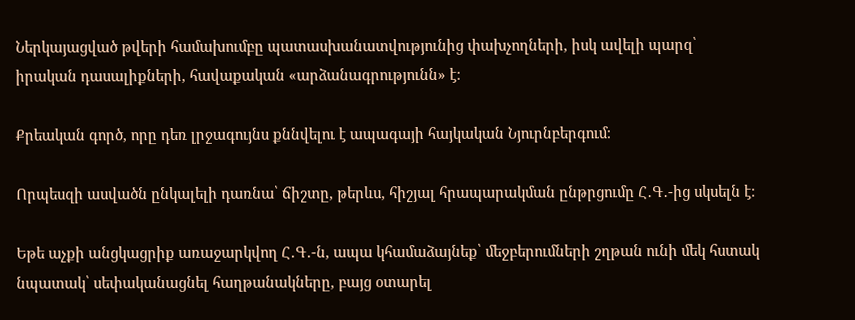Ներկայացված թվերի համախումբը պատասխանատվությունից փախչողների, իսկ ավելի պարզ՝ իրական դասալիքների, հավաքական «արձանագրությունն» է։

Քրեական գործ, որը դեռ լրջագույնս քննվելու է ապագայի հայկական Նյուրնբերգում։

Որպեսզի ասվածն ընկալելի դառնա՝ ճիշտը, թերևս, հիշյալ հրապարակման ընթրցումը Հ․Գ․-ից սկսելն է։

Եթե աչքի անցկացրիք առաջարկվող Հ․Գ․-ն, ապա կհամաձայնեք՝ մեջբերումների շղթան ունի մեկ հստակ նպատակ՝ սեփականացնել հաղթանակները, բայց օտարել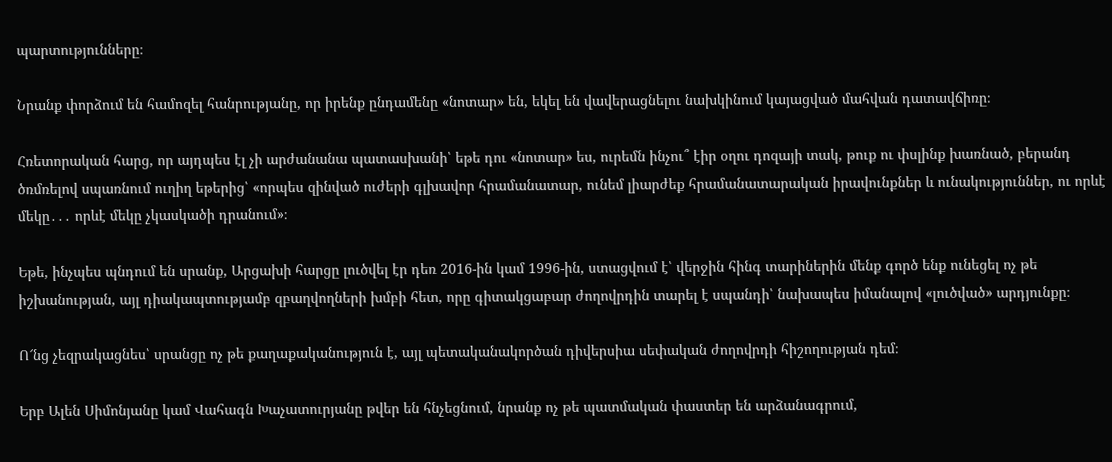պարտությունները։

Նրանք փորձում են համոզել հանրությանը, որ իրենք ընդամենը «նոտար» են, եկել են վավերացնելու նախկինում կայացված մահվան դատավճիռը։

Հռետորական հարց, որ այդպես էլ չի արժանանա պատասխանի՝ եթե դու «նոտար» ես, ուրեմն ինչու՞ էիր օղու դոզայի տակ, թուք ու փսլինք խառնած, բերանդ ծռմռելով սպառնում ուղիղ եթերից՝ «որպես զինված ուժերի գլխավոր հրամանատար, ունեմ լիարժեք հրամանատարական իրավունքներ և ունակություններ, ու որևէ մեկը․․․ որևէ մեկը չկասկածի դրանում»։

Եթե, ինչպես պնդում են սրանք, Արցախի հարցը լուծվել էր դեռ 2016-ին կամ 1996-ին, ստացվում է՝ վերջին հինգ տարիներին մենք գործ ենք ունեցել ոչ թե իշխանության, այլ դիակապտությամբ զբաղվողների խմբի հետ, որը գիտակցաբար ժողովրդին տարել է սպանդի՝ նախապես իմանալով «լուծված» արդյունքը։

Ո՜նց չեզրակացնես՝ սրանցը ոչ թե քաղաքականություն է, այլ պետականակործան դիվերսիա սեփական ժողովրդի հիշողության դեմ։

Երբ Ալեն Սիմոնյանը կամ Վահագն Խաչատուրյանը թվեր են հնչեցնում, նրանք ոչ թե պատմական փաստեր են արձանագրում,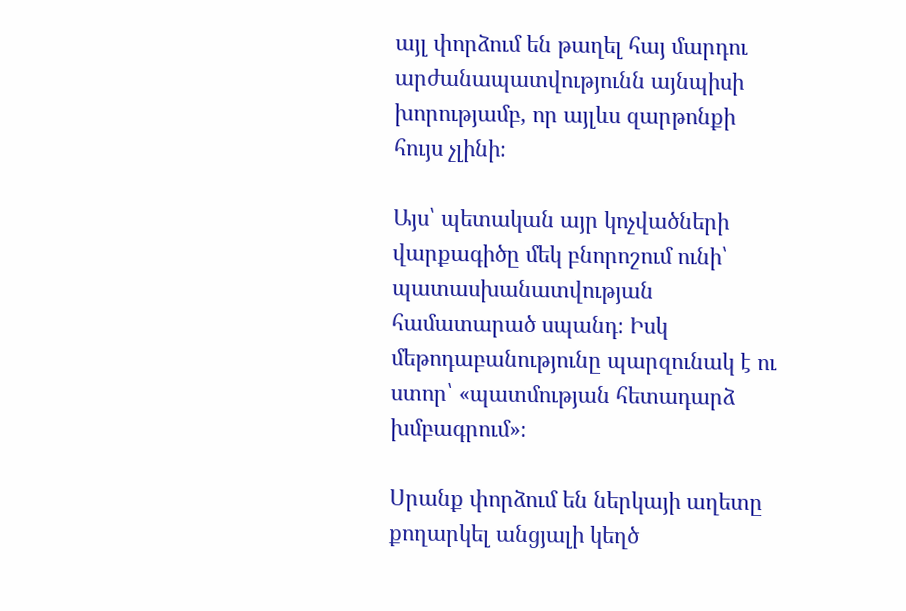այլ փորձում են թաղել հայ մարդու արժանապատվությունն այնպիսի խորությամբ, որ այլևս զարթոնքի հույս չլինի։

Այս՝ պետական այր կոչվածների վարքագիծը մեկ բնորոշում ունի՝ պատասխանատվության համատարած սպանդ։ Իսկ մեթոդաբանությունը պարզունակ է ու ստոր՝ «պատմության հետադարձ խմբագրում»։

Սրանք փորձում են ներկայի աղետը քողարկել անցյալի կեղծ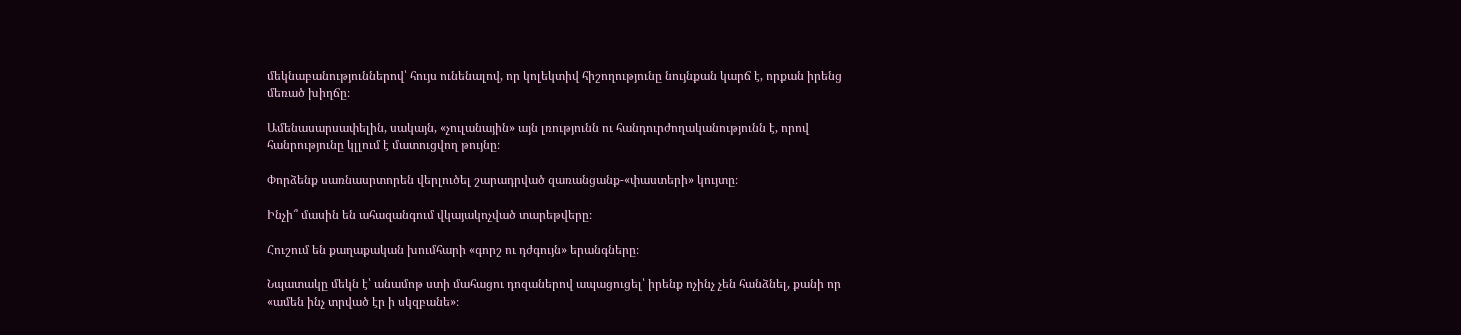մեկնաբանություններով՝ հույս ունենալով, որ կոլեկտիվ հիշողությունը նույնքան կարճ է, որքան իրենց մեռած խիղճը։

Ամենասարսափելին, սակայն, «չուլանային» այն լռությունն ու հանդուրժողականությունն է, որով հանրությունը կլլում է մատուցվող թույնը։

Փորձենք սառնասրտորեն վերլուծել շարադրված զառանցանք-«փաստերի» կույտը։

Ինչի՞ մասին են ահազանգում վկայակոչված տարեթվերը։

Հուշում են քաղաքական խումհարի «գորշ ու դժգույն» երանգները։

Նպատակը մեկն է՝ անամոթ ստի մահացու դոզաներով ապացուցել՝ իրենք ոչինչ չեն հանձնել, քանի որ «ամեն ինչ տրված էր ի սկզբանե»։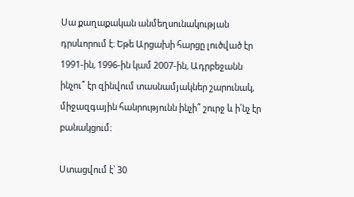Սա քաղաքական անմեղսունակության դրսևորում է։ Եթե Արցախի հարցը լուծված էր 1991-ին, 1996-ին կամ 2007-ին, Ադրբեջանն ինչու՞ էր զինվում տասնամյակներ շարունակ, միջազգային հանրությունն ինչի՞ շուրջ և ի՛նչ էր բանակցում։

Ստացվում է՝ 30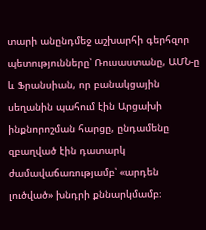տարի անընդմեջ աշխարհի գերհզոր պետությունները՝ Ռուսաստանը, ԱՄՆ-ը և Ֆրանսիան, որ բանակցային սեղանին պահում էին Արցախի ինքնորոշման հարցը, ընդամենը զբաղված էին դատարկ ժամավաճառությամբ՝ «արդեն լուծված» խնդրի քննարկմամբ։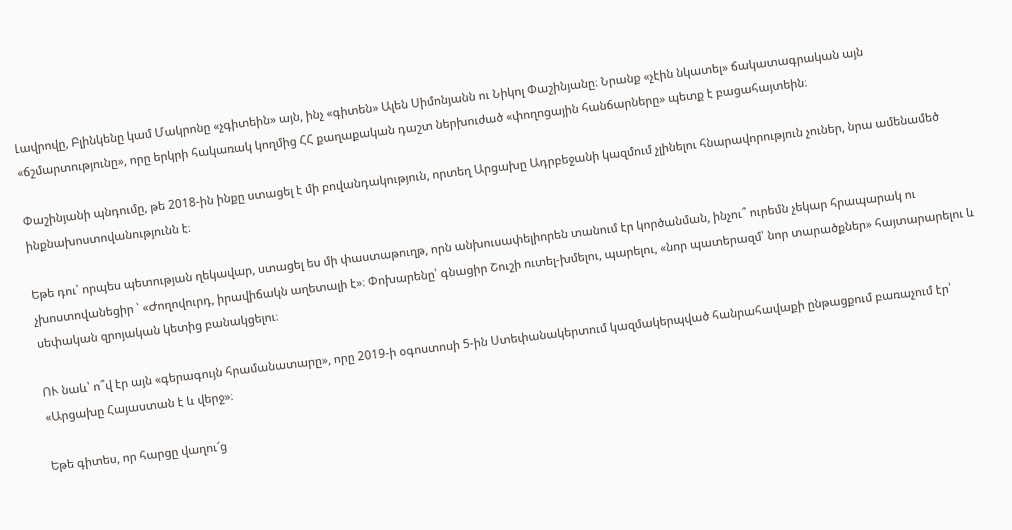Լավրովը, Բլինկենը կամ Մակրոնը «չգիտեին» այն, ինչ «գիտեն» Ալեն Սիմոնյանն ու Նիկոլ Փաշինյանը։ Նրանք «չէին նկատել» ճակատագրական այն «ճշմարտությունը», որը երկրի հակառակ կողմից ՀՀ քաղաքական դաշտ ներխուժած «փողոցային հանճարները» պետք է բացահայտեին։

Փաշինյանի պնդումը, թե 2018-ին ինքը ստացել է մի բովանդակություն, որտեղ Արցախը Ադրբեջանի կազմում չլինելու հնարավորություն չուներ, նրա ամենամեծ ինքնախոստովանությունն է։

Եթե դու՝ որպես պետության ղեկավար, ստացել ես մի փաստաթուղթ, որն անխուսափելիորեն տանում էր կործանման, ինչու՞ ուրեմն չեկար հրապարակ ու չխոստովանեցիր ՝ «Ժողովուրդ, իրավիճակն աղետալի է»։ Փոխարենը՝ գնացիր Շուշի ուտել-խմելու, պարելու, «նոր պատերազմ՝ նոր տարածքներ» հայտարարելու և սեփական զրոյական կետից բանակցելու։

ՈՒ նաև՝ ո՞վ էր այն «գերագույն հրամանատարը», որը 2019-ի օգոստոսի 5-ին Ստեփանակերտում կազմակերպված հանրահավաքի ընթացքում բառաչում էր՝ «Արցախը Հայաստան է և վերջ»։

Եթե գիտես, որ հարցը վաղու՜ց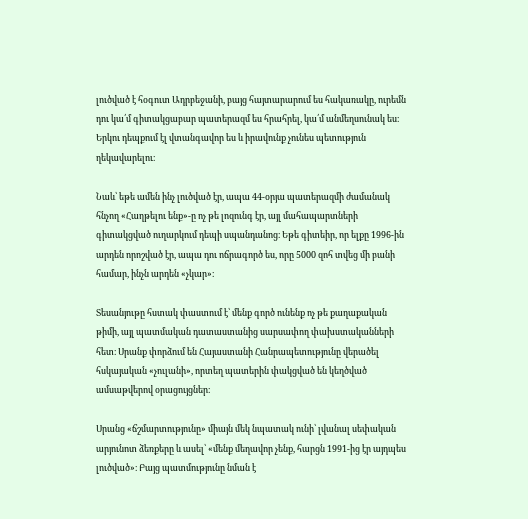լուծված է հօգուտ Ադրբեջանի, բայց հայտարարում ես հակառակը, ուրեմն դու կա՛մ գիտակցաբար պատերազմ ես հրահրել, կա՛մ անմեղսունակ ես։ Երկու դեպքում էլ վտանգավոր ես և իրավունք չունես պետություն ղեկավարելու։

Նաև՝ եթե ամեն ինչ լուծված էր, ապա 44-օրյա պատերազմի ժամանակ հնչող «Հաղթելու ենք»-ը ոչ թե լոզունգ էր, այլ մահապարտների գիտակցված ուղարկում դեպի սպանդանոց։ Եթե գիտեիր, որ ելքը 1996-ին արդեն որոշված էր, ապա դու ոճրագործ ես, որը 5000 զոհ տվեց մի բանի համար, ինչն արդեն «չկար»։

Տեսանյութը հստակ փաստում է՝ մենք գործ ունենք ոչ թե քաղաքական թիմի, այլ պատմական դատաստանից սարսափող փախստականների հետ։ Սրանք փորձում են Հայաստանի Հանրապետությունը վերածել հսկայական «չուլանի», որտեղ պատերին փակցված են կեղծված ամսաթվերով օրացույցներ։

Սրանց «ճշմարտությունը» միայն մեկ նպատակ ունի՝ լվանալ սեփական արյունոտ ձեռքերը և ասել՝ «մենք մեղավոր չենք, հարցն 1991-ից էր այդպես լուծված»։ Բայց պատմությունը նման է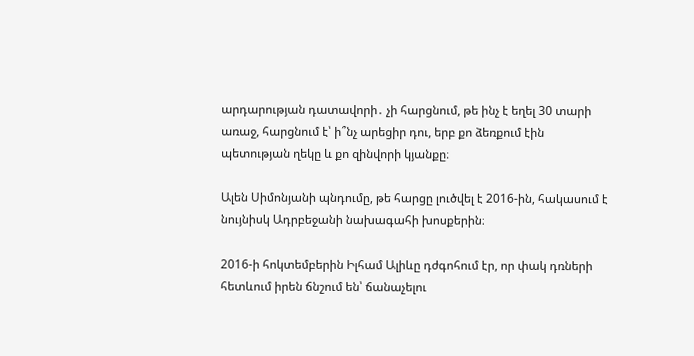արդարության դատավորի․ չի հարցնում, թե ինչ է եղել 30 տարի առաջ, հարցնում է՝ ի՞նչ արեցիր դու, երբ քո ձեռքում էին պետության ղեկը և քո զինվորի կյանքը։

Ալեն Սիմոնյանի պնդումը, թե հարցը լուծվել է 2016-ին, հակասում է նույնիսկ Ադրբեջանի նախագահի խոսքերին։

2016-ի հոկտեմբերին Իլհամ Ալիևը դժգոհում էր, որ փակ դռների հետևում իրեն ճնշում են՝ ճանաչելու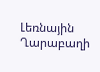Լեռնային Ղարաբաղի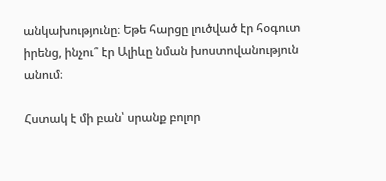անկախությունը։ Եթե հարցը լուծված էր հօգուտ իրենց, ինչու՞ էր Ալիևը նման խոստովանություն անում։

Հստակ է մի բան՝ սրանք բոլոր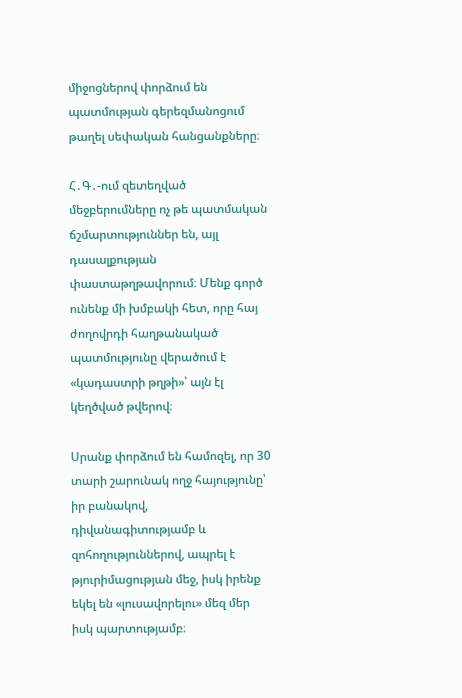միջոցներով փորձում են պատմության գերեզմանոցում թաղել սեփական հանցանքները։

Հ․Գ․-ում զետեղված մեջբերումները ոչ թե պատմական ճշմարտություններ են, այլ դասալքության փաստաթղթավորում։ Մենք գործ ունենք մի խմբակի հետ, որը հայ ժողովրդի հաղթանակած պատմությունը վերածում է «կադաստրի թղթի»՝ այն էլ կեղծված թվերով։

Սրանք փորձում են համոզել, որ 30 տարի շարունակ ողջ հայությունը՝ իր բանակով, դիվանագիտությամբ և զոհողություններով, ապրել է թյուրիմացության մեջ, իսկ իրենք եկել են «լուսավորելու» մեզ մեր իսկ պարտությամբ։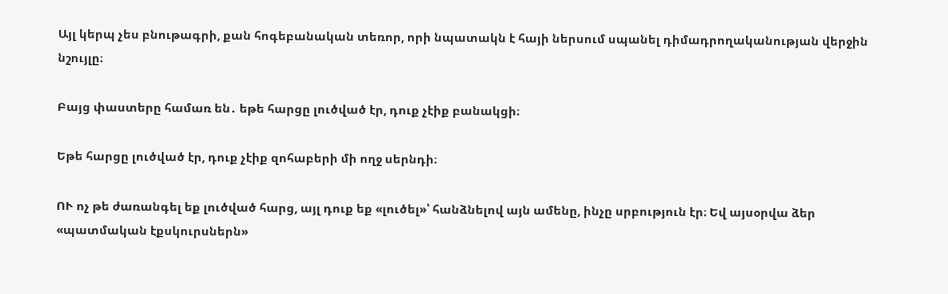Այլ կերպ չես բնութագրի, քան հոգեբանական տեռոր, որի նպատակն է հայի ներսում սպանել դիմադրողականության վերջին նշույլը։

Բայց փաստերը համառ են․ եթե հարցը լուծված էր, դուք չէիք բանակցի։

Եթե հարցը լուծված էր, դուք չէիք զոհաբերի մի ողջ սերնդի։

ՈՒ ոչ թե ժառանգել եք լուծված հարց, այլ դուք եք «լուծել»՝ հանձնելով այն ամենը, ինչը սրբություն էր։ Եվ այսօրվա ձեր «պատմական էքսկուրսներն»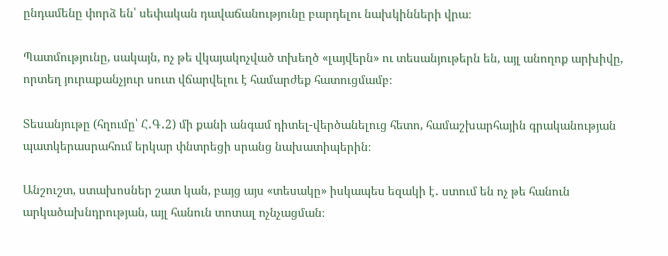ընդամենը փորձ են՝ սեփական դավաճանությունը բարդելու նախկինների վրա։

Պատմությունը, սակայն, ոչ թե վկայակոչված տխեղծ «լայվերն» ու տեսանյութերն են, այլ անողոք արխիվը, որտեղ յուրաքանչյուր սուտ վճարվելու է համարժեք հատուցմամբ։

Տեսանյութը (հղումը՝ Հ․Գ․2) մի քանի անգամ դիտել-վերծանելուց հետո, համաշխարհային գրականության պատկերասրահում երկար փնտրեցի սրանց նախատիպերին։

Անշուշտ, ստախոսներ շատ կան, բայց այս «տեսակը» իսկապես եզակի է․ ստում են ոչ թե հանուն արկածախնդրության, այլ հանուն տոտալ ոչնչացման։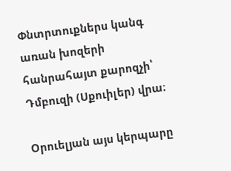Փնտրտուքներս կանգ առան խոզերի հանրահայտ քարոզչի՝ Դմբուզի (Սքուիլեր) վրա։

Օրուելյան այս կերպարը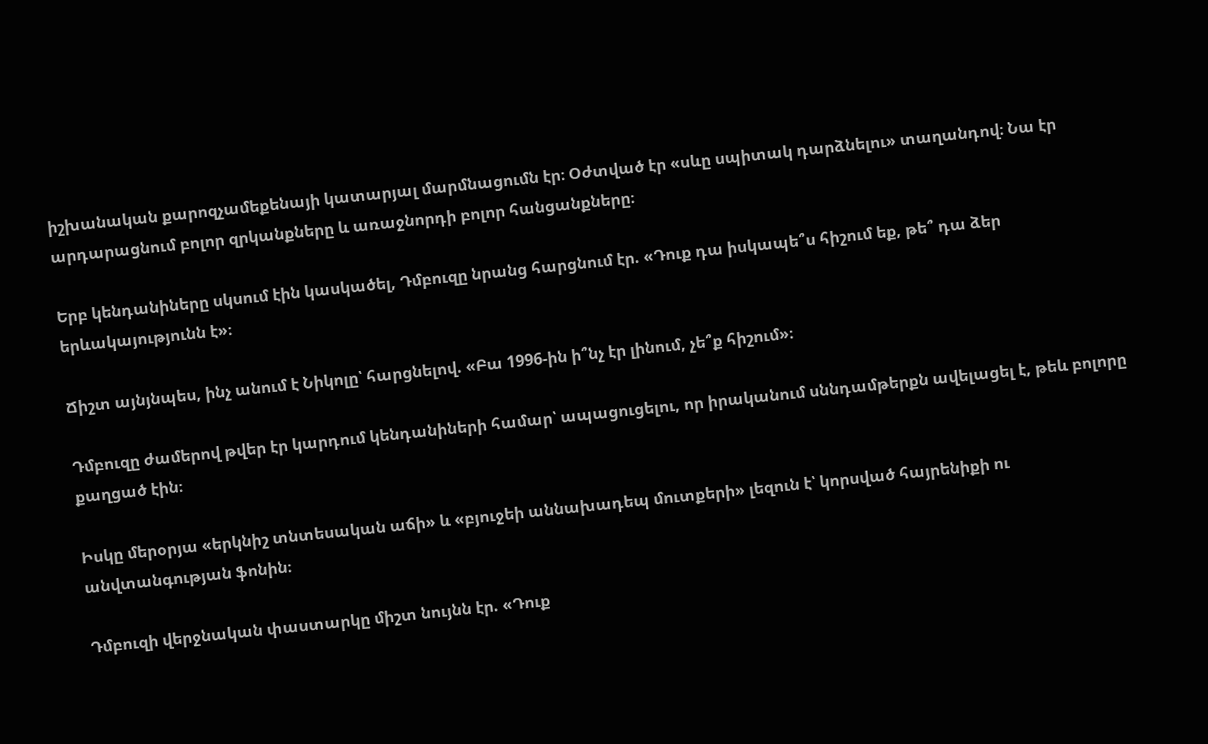իշխանական քարոզչամեքենայի կատարյալ մարմնացումն էր։ Օժտված էր «սևը սպիտակ դարձնելու» տաղանդով։ Նա էր արդարացնում բոլոր զրկանքները և առաջնորդի բոլոր հանցանքները։

Երբ կենդանիները սկսում էին կասկածել, Դմբուզը նրանց հարցնում էր. «Դուք դա իսկապե՞ս հիշում եք, թե՞ դա ձեր երևակայությունն է»։

Ճիշտ այնյնպես, ինչ անում է Նիկոլը՝ հարցնելով. «Բա 1996-ին ի՞նչ էր լինում, չե՞ք հիշում»։

Դմբուզը ժամերով թվեր էր կարդում կենդանիների համար՝ ապացուցելու, որ իրականում սննդամթերքն ավելացել է, թեև բոլորը քաղցած էին։

Իսկը մերօրյա «երկնիշ տնտեսական աճի» և «բյուջեի աննախադեպ մուտքերի» լեզուն է՝ կորսված հայրենիքի ու անվտանգության ֆոնին։

Դմբուզի վերջնական փաստարկը միշտ նույնն էր. «Դուք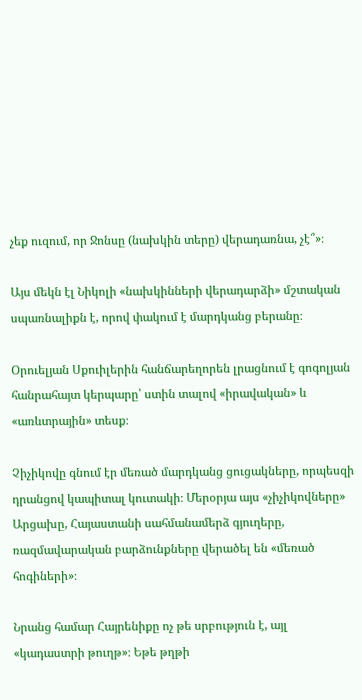չեք ուզում, որ Ջոնսը (նախկին տերը) վերադառնա, չէ՞»։

Այս մեկն էլ Նիկոլի «նախկինների վերադարձի» մշտական սպառնալիքն է, որով փակում է մարդկանց բերանը։

Օրուելյան Սքուիլերին հանճարեղորեն լրացնում է գոգոլյան հանրահայտ կերպարը՝ ստին տալով «իրավական» և «առևտրային» տեսք։

Չիչիկովը գնում էր մեռած մարդկանց ցուցակները, որպեսզի դրանցով կապիտալ կուտակի։ Մերօրյա այս «չիչիկովները» Արցախը, Հայաստանի սահմանամերձ գյուղերը, ռազմավարական բարձունքները վերածել են «մեռած հոգիների»։

Նրանց համար Հայրենիքը ոչ թե սրբություն է, այլ «կադաստրի թուղթ»։ Եթե թղթի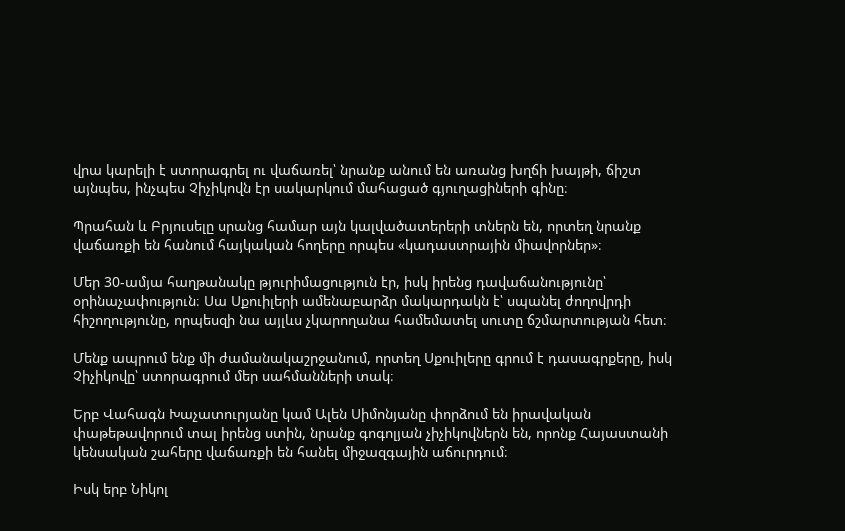վրա կարելի է ստորագրել ու վաճառել՝ նրանք անում են առանց խղճի խայթի, ճիշտ այնպես, ինչպես Չիչիկովն էր սակարկում մահացած գյուղացիների գինը։

Պրահան և Բրյուսելը սրանց համար այն կալվածատերերի տներն են, որտեղ նրանք վաճառքի են հանում հայկական հողերը որպես «կադաստրային միավորներ»։

Մեր 30-ամյա հաղթանակը թյուրիմացություն էր, իսկ իրենց դավաճանությունը՝ օրինաչափություն։ Սա Սքուիլերի ամենաբարձր մակարդակն է՝ սպանել ժողովրդի հիշողությունը, որպեսզի նա այլևս չկարողանա համեմատել սուտը ճշմարտության հետ։

Մենք ապրում ենք մի ժամանակաշրջանում, որտեղ Սքուիլերը գրում է դասագրքերը, իսկ Չիչիկովը՝ ստորագրում մեր սահմանների տակ։

Երբ Վահագն Խաչատուրյանը կամ Ալեն Սիմոնյանը փորձում են իրավական փաթեթավորում տալ իրենց ստին, նրանք գոգոլյան չիչիկովներն են, որոնք Հայաստանի կենսական շահերը վաճառքի են հանել միջազգային աճուրդում։

Իսկ երբ Նիկոլ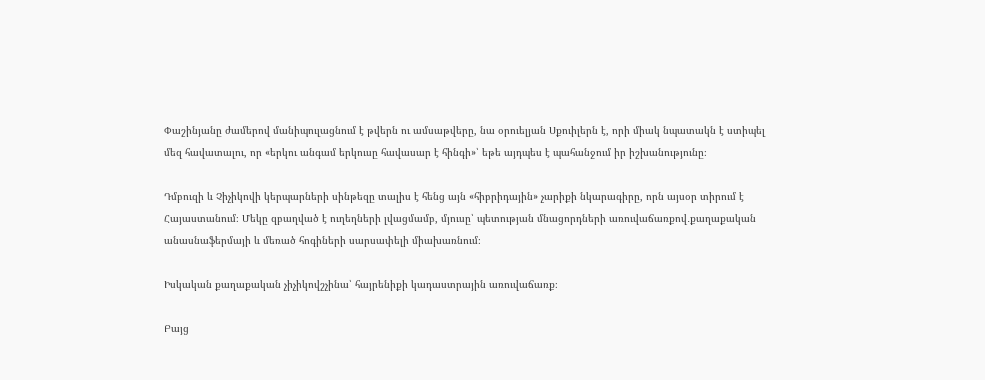Փաշինյանը ժամերով մանիպուլացնում է թվերն ու ամսաթվերը, նա օրուելյան Սքուիլերն է, որի միակ նպատակն է ստիպել մեզ հավատալու, որ «երկու անգամ երկուսը հավասար է հինգի»՝ եթե այդպես է պահանջում իր իշխանությունը։

Դմբուզի և Չիչիկովի կերպարների սինթեզը տալիս է հենց այն «հիբրիդային» չարիքի նկարագիրը, որն այսօր տիրում է Հայաստանում։ Մեկը զբաղված է ուղեղների լվացմամբ, մյուսը՝ պետության մնացորդների առուվաճառքով․քաղաքական անասնաֆերմայի և մեռած հոգիների սարսափելի միախառնում։

Իսկական քաղաքական չիչիկովշչինա՝ հայրենիքի կադաստրային առուվաճառք։

Բայց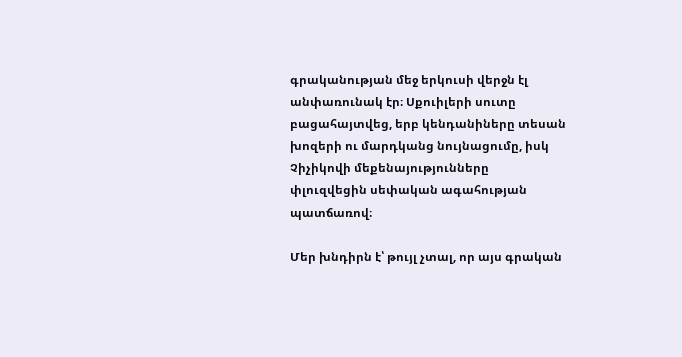գրականության մեջ երկուսի վերջն էլ անփառունակ էր։ Սքուիլերի սուտը բացահայտվեց, երբ կենդանիները տեսան խոզերի ու մարդկանց նույնացումը, իսկ Չիչիկովի մեքենայությունները փլուզվեցին սեփական ագահության պատճառով։

Մեր խնդիրն է՝ թույլ չտալ, որ այս գրական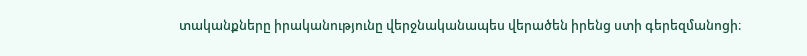տականքները իրականությունը վերջնականապես վերածեն իրենց ստի գերեզմանոցի։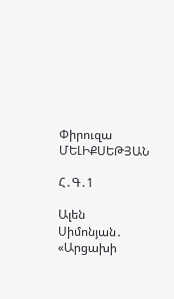Փիրուզա ՄԵԼԻՔՍԵԹՅԱՆ

Հ․Գ․1

Ալեն Սիմոնյան․ «Արցախի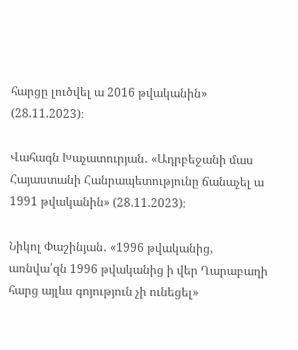հարցը լուծվել ա 2016 թվականին» (28.11.2023)։

Վահագն Խաչատուրյան․ «Ադրբեջանի մաս Հայաստանի Հանրապետությունը ճանաչել ա 1991 թվականին» (28.11.2023)։

Նիկոլ Փաշինյան․ «1996 թվականից, առնվա՛զն 1996 թվականից ի վեր Ղարաբաղի հարց այլևս գոյություն չի ունեցել»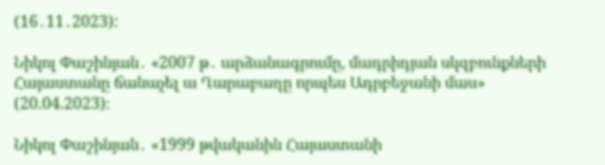(16․11․2023):

Նիկոլ Փաշինյան․ «2007 թ․ արձանագրումը, մադրիդյան սկզբունքների Հայաստանը ճանաչել ա Ղարաբաղը որպես Ադրբեջանի մաս» (20.04.2023)։

Նիկոլ Փաշինյան․ «1999 թվականին Հայաստանի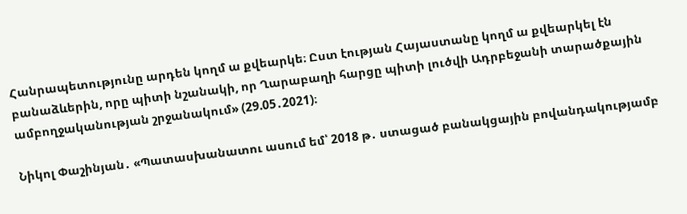Հանրապետությունը արդեն կողմ ա քվեարկե։ Ըստ էության Հայաստանը կողմ ա քվեարկել էն բանաձևերին, որը պիտի նշանակի, որ Ղարաբաղի հարցը պիտի լուծվի Ադրբեջանի տարածքային ամբողջականության շրջանակում» (29.05․2021)։

Նիկոլ Փաշինյան․ «Պատասխանատու ասում եմ՝ 2018 թ․ ստացած բանակցային բովանդակությամբ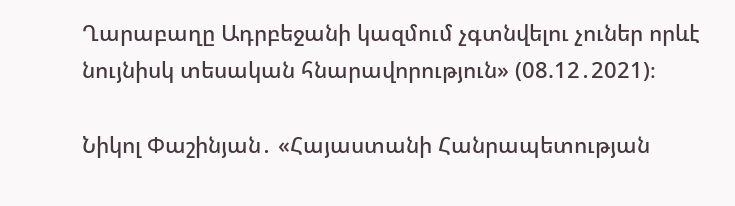Ղարաբաղը Ադրբեջանի կազմում չգտնվելու չուներ որևէ նույնիսկ տեսական հնարավորություն» (08.12․2021)։

Նիկոլ Փաշինյան․ «Հայաստանի Հանրապետության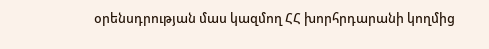օրենսդրության մաս կազմող ՀՀ խորհրդարանի կողմից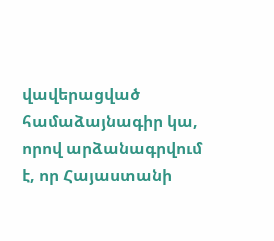վավերացված համաձայնագիր կա, որով արձանագրվում է, որ Հայաստանի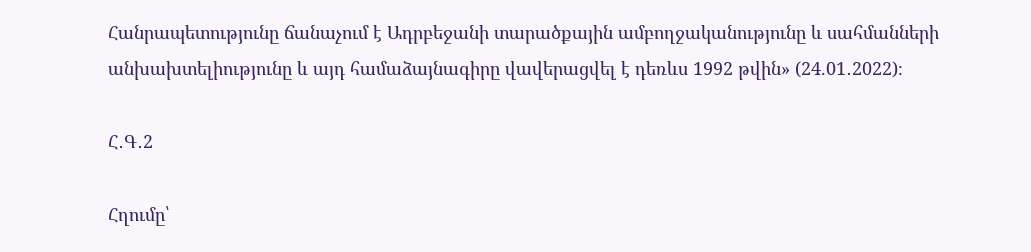Հանրապետությունը ճանաչում է Ադրբեջանի տարածքային ամբողջականությունը և սահմանների անխախտելիությունը և այդ համաձայնագիրը վավերացվել է դեռևս 1992 թվին» (24.01․2022)։

Հ․Գ․2

Հղումը՝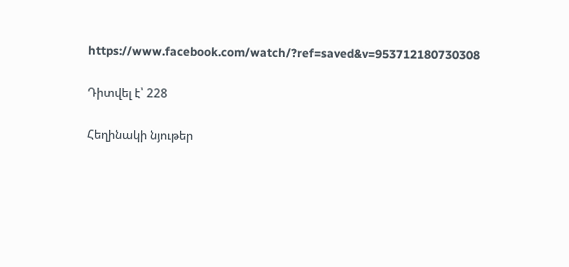https://www.facebook.com/watch/?ref=saved&v=953712180730308

Դիտվել է՝ 228

Հեղինակի նյութեր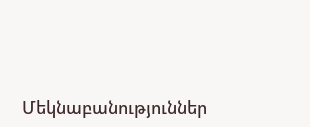Մեկնաբանություններ